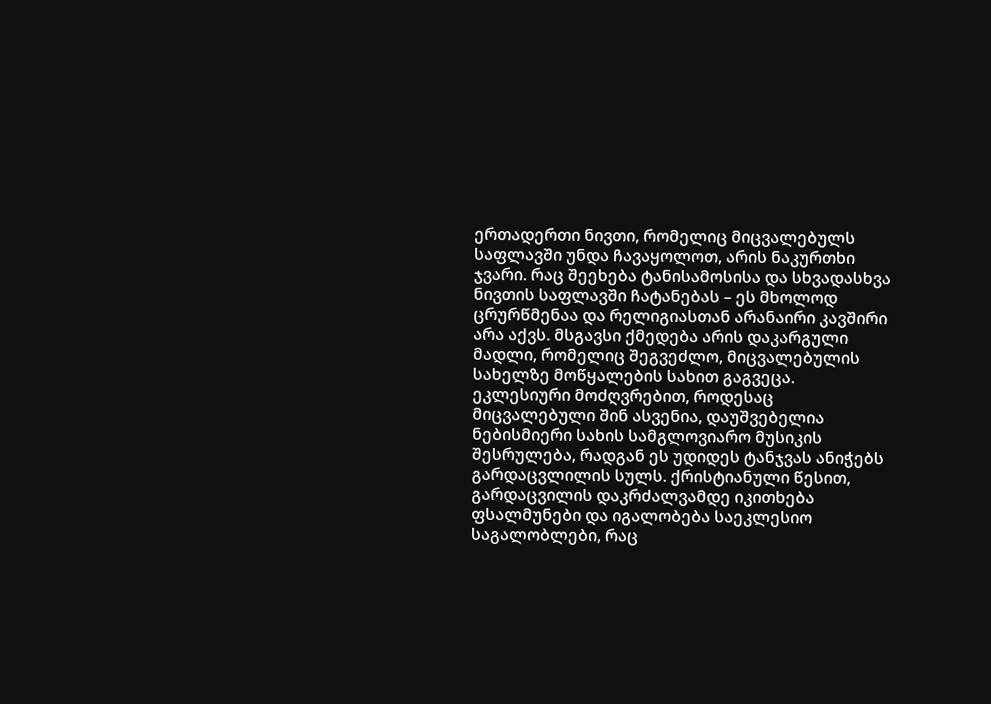ერთადერთი ნივთი, რომელიც მიცვალებულს საფლავში უნდა ჩავაყოლოთ, არის ნაკურთხი ჯვარი. რაც შეეხება ტანისამოსისა და სხვადასხვა ნივთის საფლავში ჩატანებას – ეს მხოლოდ ცრურწმენაა და რელიგიასთან არანაირი კავშირი არა აქვს. მსგავსი ქმედება არის დაკარგული მადლი, რომელიც შეგვეძლო, მიცვალებულის სახელზე მოწყალების სახით გაგვეცა.
ეკლესიური მოძღვრებით, როდესაც მიცვალებული შინ ასვენია, დაუშვებელია ნებისმიერი სახის სამგლოვიარო მუსიკის შესრულება, რადგან ეს უდიდეს ტანჯვას ანიჭებს გარდაცვლილის სულს. ქრისტიანული წესით, გარდაცვილის დაკრძალვამდე იკითხება ფსალმუნები და იგალობება საეკლესიო საგალობლები, რაც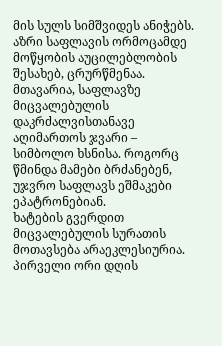მის სულს სიმშვიდეს ანიჭებს.
აზრი საფლავის ორმოცამდე მოწყობის აუცილებლობის შესახებ, ცრურწმენაა. მთავარია, საფლავზე მიცვალებულის დაკრძალვისთანავე აღიმართოს ჯვარი – სიმბოლო ხსნისა. როგორც წმინდა მამები ბრძანებენ, უჯვრო საფლავს ეშმაკები ეპატრონებიან.
ხატების გვერდით მიცვალებულის სურათის მოთავსება არაეკლესიურია.
პირველი ორი დღის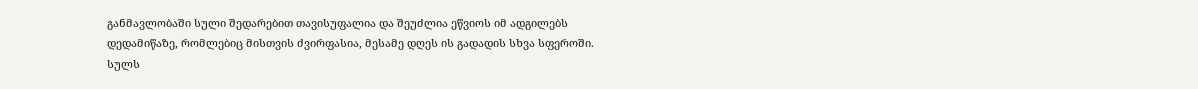განმავლობაში სული შედარებით თავისუფალია და შეუძლია ეწვიოს იმ ადგილებს დედამიწაზე, რომლებიც მისთვის ძვირფასია, მესამე დღეს ის გადადის სხვა სფეროში.
სულს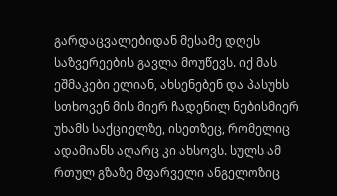გარდაცვალებიდან მესამე დღეს საზვერეების გავლა მოუწევს. იქ მას ეშმაკები ელიან, ახსენებენ და პასუხს სთხოვენ მის მიერ ჩადენილ ნებისმიერ უხამს საქციელზე, ისეთზეც, რომელიც ადამიანს აღარც კი ახსოვს. სულს ამ რთულ გზაზე მფარველი ანგელოზიც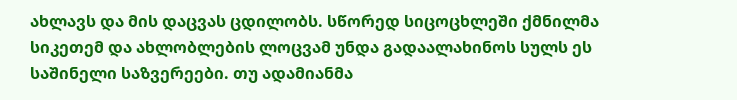ახლავს და მის დაცვას ცდილობს. სწორედ სიცოცხლეში ქმნილმა სიკეთემ და ახლობლების ლოცვამ უნდა გადაალახინოს სულს ეს საშინელი საზვერეები. თუ ადამიანმა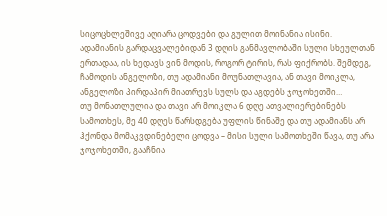სიცოცხლეშივე აღიარა ცოდვები და გულით მოინანია ისინი.
ადამიანის გარდაცვალებიდან 3 დღის განმავლობაში სული სხეულთან ერთადაა, ის ხედავს ვინ მოდის, როგორ ტირის, რას ფიქრობს. შემდეგ, ჩამოდის ანგელოზი, თუ ადამიანი მოუნათლავია, ან თავი მოიკლა, ანგელოზი პირდაპირ მიათრევს სულს და აგდებს ჯოჯოხეთში…
თუ მონათლულია და თავი არ მოიკლა 6 დღე ათვალიერებინებს სამოთხეს, მე 40 დღეს წარსდგება უფლის წინაშე და თუ ადამიანს არ ჰქონდა მომაკვდინებელი ცოდვა – მისი სული სამოთხეში წავა, თუ არა ჯოჯოხეთში, გააჩნია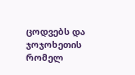ცოდვებს და ჯოჯოხეთის რომელ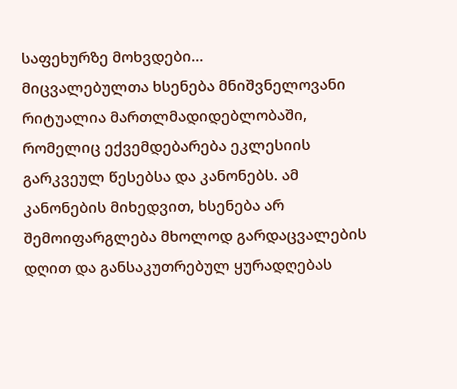საფეხურზე მოხვდები…
მიცვალებულთა ხსენება მნიშვნელოვანი რიტუალია მართლმადიდებლობაში, რომელიც ექვემდებარება ეკლესიის გარკვეულ წესებსა და კანონებს. ამ კანონების მიხედვით, ხსენება არ შემოიფარგლება მხოლოდ გარდაცვალების დღით და განსაკუთრებულ ყურადღებას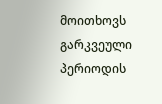მოითხოვს გარკვეული პერიოდის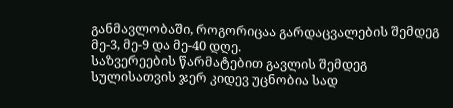განმავლობაში, როგორიცაა გარდაცვალების შემდეგ მე-3, მე-9 და მე-40 დღე.
საზვერეების წარმატებით გავლის შემდეგ სულისათვის ჯერ კიდევ უცნობია სად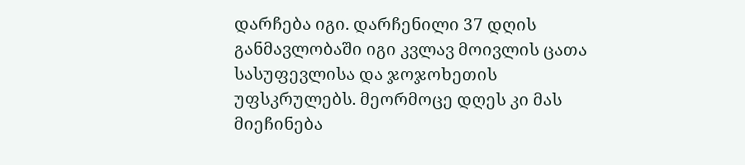დარჩება იგი. დარჩენილი 37 დღის განმავლობაში იგი კვლავ მოივლის ცათა სასუფევლისა და ჯოჯოხეთის უფსკრულებს. მეორმოცე დღეს კი მას მიეჩინება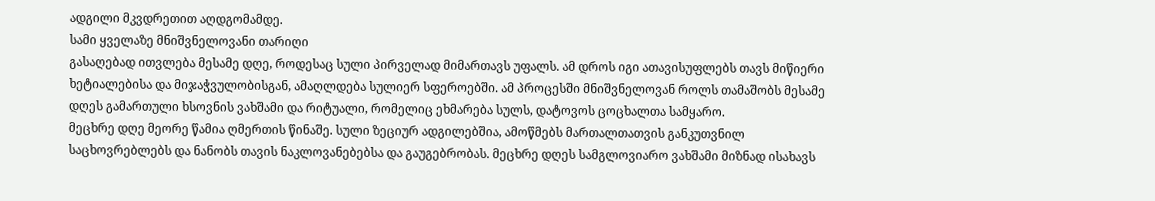ადგილი მკვდრეთით აღდგომამდე.
სამი ყველაზე მნიშვნელოვანი თარიღი
გასაღებად ითვლება მესამე დღე, როდესაც სული პირველად მიმართავს უფალს. ამ დროს იგი ათავისუფლებს თავს მიწიერი ხეტიალებისა და მიჯაჭვულობისგან, ამაღლდება სულიერ სფეროებში. ამ პროცესში მნიშვნელოვან როლს თამაშობს მესამე დღეს გამართული ხსოვნის ვახშამი და რიტუალი, რომელიც ეხმარება სულს, დატოვოს ცოცხალთა სამყარო.
მეცხრე დღე მეორე წამია ღმერთის წინაშე. სული ზეციურ ადგილებშია, ამოწმებს მართალთათვის განკუთვნილ საცხოვრებლებს და ნანობს თავის ნაკლოვანებებსა და გაუგებრობას. მეცხრე დღეს სამგლოვიარო ვახშამი მიზნად ისახავს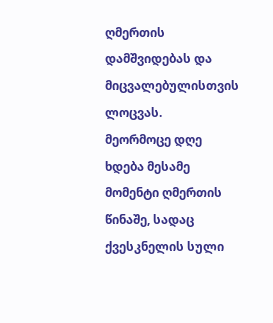ღმერთის დამშვიდებას და მიცვალებულისთვის ლოცვას.
მეორმოცე დღე ხდება მესამე მომენტი ღმერთის წინაშე, სადაც ქვესკნელის სული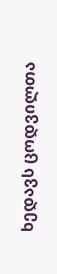ხედავს ცოდვილთა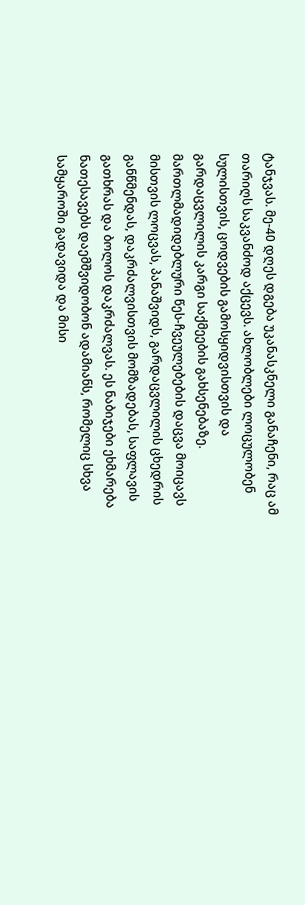ტანჯვას. მე-40 დღეს დგება უკანასკნელი განაჩენი, რაც ამ თარიღს საკვანძოდ აქცევს. ახლობლები ლოცულობენ სულისთვის, ცოდვების გამოსყიდვისთვის და გარდაცვლილის კარგი საქმეების გახსენებაზე.
მართლმადიდებლური წეს-ჩვეულებების დაცვა მოიცავს მისთვის ლოცვას, პანაშვიდს, გარდაცვლილის ცხედრის განწმენდას, დაკრძალვისთვის მომზადებას, საფლავის გათხრას და ბოლოს დაკრძალვას. ეს ნაბიჯები ეხმარება ნათესავებს დაემშვიდობონ ადამიანს, რომელიც სხვა სამყაროში გადავიდა და მისი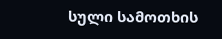სული სამოთხის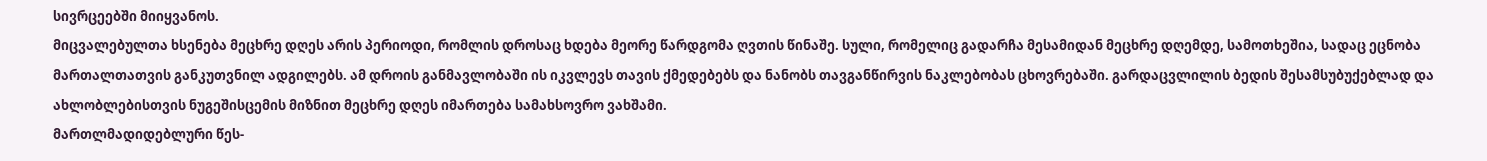სივრცეებში მიიყვანოს.
მიცვალებულთა ხსენება მეცხრე დღეს არის პერიოდი, რომლის დროსაც ხდება მეორე წარდგომა ღვთის წინაშე. სული, რომელიც გადარჩა მესამიდან მეცხრე დღემდე, სამოთხეშია, სადაც ეცნობა მართალთათვის განკუთვნილ ადგილებს. ამ დროის განმავლობაში ის იკვლევს თავის ქმედებებს და ნანობს თავგანწირვის ნაკლებობას ცხოვრებაში. გარდაცვლილის ბედის შესამსუბუქებლად და ახლობლებისთვის ნუგეშისცემის მიზნით მეცხრე დღეს იმართება სამახსოვრო ვახშამი.
მართლმადიდებლური წეს-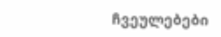ჩვეულებები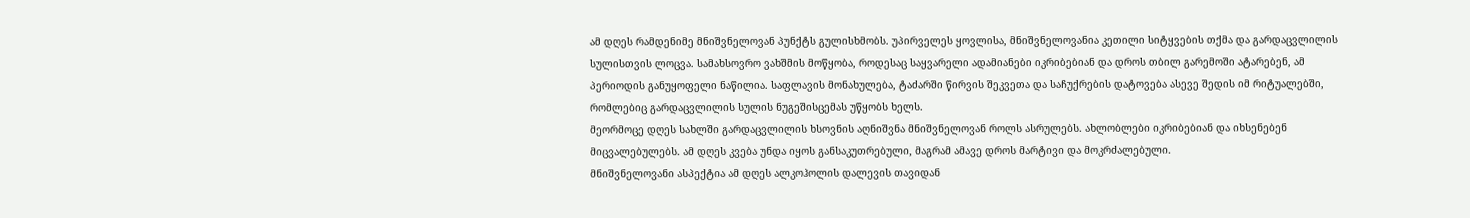ამ დღეს რამდენიმე მნიშვნელოვან პუნქტს გულისხმობს. უპირველეს ყოვლისა, მნიშვნელოვანია კეთილი სიტყვების თქმა და გარდაცვლილის სულისთვის ლოცვა. სამახსოვრო ვახშმის მოწყობა, როდესაც საყვარელი ადამიანები იკრიბებიან და დროს თბილ გარემოში ატარებენ, ამ პერიოდის განუყოფელი ნაწილია. საფლავის მონახულება, ტაძარში წირვის შეკვეთა და საჩუქრების დატოვება ასევე შედის იმ რიტუალებში, რომლებიც გარდაცვლილის სულის ნუგეშისცემას უწყობს ხელს.
მეორმოცე დღეს სახლში გარდაცვლილის ხსოვნის აღნიშვნა მნიშვნელოვან როლს ასრულებს. ახლობლები იკრიბებიან და იხსენებენ მიცვალებულებს. ამ დღეს კვება უნდა იყოს განსაკუთრებული, მაგრამ ამავე დროს მარტივი და მოკრძალებული.
მნიშვნელოვანი ასპექტია ამ დღეს ალკოჰოლის დალევის თავიდან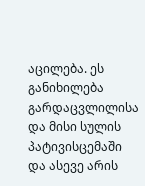აცილება. ეს განიხილება გარდაცვლილისა და მისი სულის პატივისცემაში და ასევე არის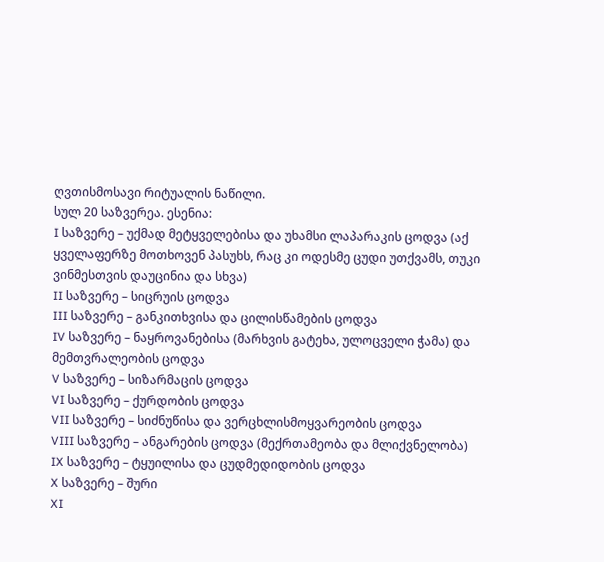ღვთისმოსავი რიტუალის ნაწილი.
სულ 20 საზვერეა. ესენია:
I საზვერე – უქმად მეტყველებისა და უხამსი ლაპარაკის ცოდვა (აქ ყველაფერზე მოთხოვენ პასუხს, რაც კი ოდესმე ცუდი უთქვამს, თუკი ვინმესთვის დაუცინია და სხვა)
II საზვერე – სიცრუის ცოდვა
III საზვერე – განკითხვისა და ცილისწამების ცოდვა
IV საზვერე – ნაყროვანებისა (მარხვის გატეხა, ულოცველი ჭამა) და მემთვრალეობის ცოდვა
V საზვერე – სიზარმაცის ცოდვა
VI საზვერე – ქურდობის ცოდვა
VII საზვერე – სიძნუწისა და ვერცხლისმოყვარეობის ცოდვა
VIII საზვერე – ანგარების ცოდვა (მექრთამეობა და მლიქვნელობა)
IX საზვერე – ტყუილისა და ცუდმედიდობის ცოდვა
X საზვერე – შური
XI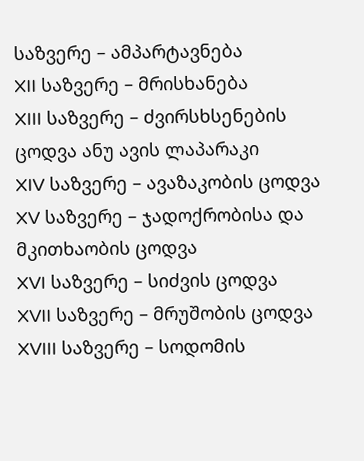საზვერე – ამპარტავნება
XII საზვერე – მრისხანება
XIII საზვერე – ძვირსხსენების ცოდვა ანუ ავის ლაპარაკი
XIV საზვერე – ავაზაკობის ცოდვა
XV საზვერე – ჯადოქრობისა და მკითხაობის ცოდვა
XVI საზვერე – სიძვის ცოდვა
XVII საზვერე – მრუშობის ცოდვა
XVIII საზვერე – სოდომის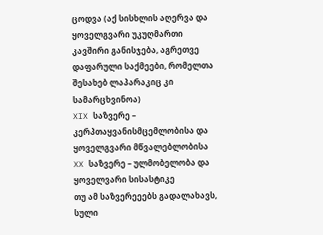ცოდვა (აქ სისხლის აღერვა და ყოველგვარი უკუღმართი კავშირი განისჯება, აგრეთვე დაფარული საქმეები, რომელთა შესახებ ლაპარაკიც კი სამარცხვინოა)
XIX საზვერე – კერპთაყვანისმცემლობისა და ყოველგვარი მწვალებლობისა
XX საზვერე – ულმობელობა და ყოველვარი სისასტიკე
თუ ამ საზვერეეებს გადალახავს, სული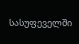სასუფეველში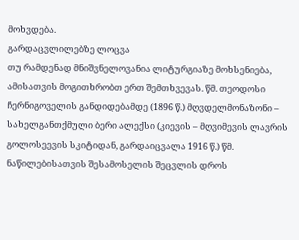მოხვდება.
გარდაცვლილებზე ლოცვა
თუ რამდენად მნიშვნელოვანია ლიტურგიაზე მოხსენიება, ამისათვის მოგითხრობთ ერთ შემთხვევას. წმ. თეოდოსი ჩერნიგოველის განდიდებამდე (1896 წ.) მღვდელმონაზონი – სახელგანთქმული ბერი ალექსი (კიევის – მღვიმევის ლავრის გოლოსეევის სკიტიდან, გარდაიცვალა 1916 წ.) წმ. ნაწილებისათვის შესამოსელის შეცვლის დროს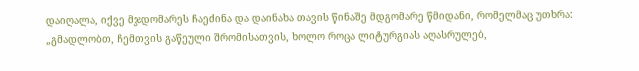დაიღალა, იქვე მჯდომარეს ჩაეძინა და დაინახა თავის წინაშე მდგომარე წმიდანი, რომელმაც უთხრა: „გმადლობთ, ჩემთვის გაწეული შრომისათვის, ხოლო როცა ლიტურგიას აღასრულებ,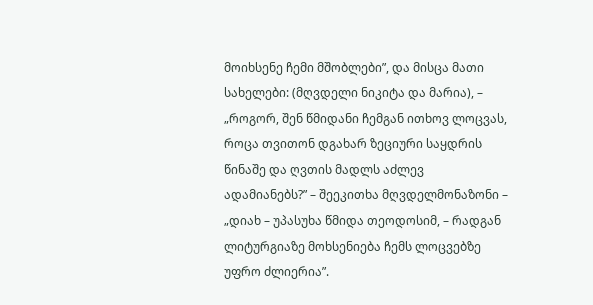მოიხსენე ჩემი მშობლები”, და მისცა მათი სახელები: (მღვდელი ნიკიტა და მარია), – „როგორ, შენ წმიდანი ჩემგან ითხოვ ლოცვას, როცა თვითონ დგახარ ზეციური საყდრის წინაშე და ღვთის მადლს აძლევ ადამიანებს?” – შეეკითხა მღვდელმონაზონი – „დიახ – უპასუხა წმიდა თეოდოსიმ, – რადგან ლიტურგიაზე მოხსენიება ჩემს ლოცვებზე უფრო ძლიერია”.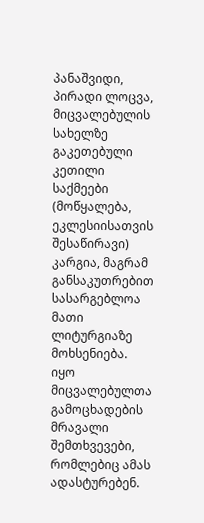პანაშვიდი, პირადი ლოცვა, მიცვალებულის სახელზე გაკეთებული კეთილი საქმეები (მოწყალება, ეკლესიისათვის შესაწირავი) კარგია, მაგრამ განსაკუთრებით სასარგებლოა მათი ლიტურგიაზე მოხსენიება. იყო მიცვალებულთა გამოცხადების მრავალი შემთხვევები, რომლებიც ამას ადასტურებენ.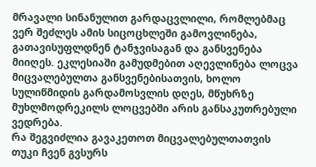მრავალი სინანულით გარდაცვლილი, რომლებმაც ვერ შეძლეს ამის სიცოცხლეში გამოვლინება, გათავისუფლდნენ ტანჯვისაგან და განსვენება მიიღეს. ეკლესიაში გამუდმებით აღევლინება ლოცვა მიცვალებულთა განსვენებისათვის, ხოლო სულიწმიდის გარდამოსვლის დღეს, მწუხრზე მუხლმოდრეკილს ლოცვებში არის განსაკუთრებული ვედრება.
რა შეგვიძლია გავაკეთოთ მიცვალებულთათვის
თუკი ჩვენ გვსურს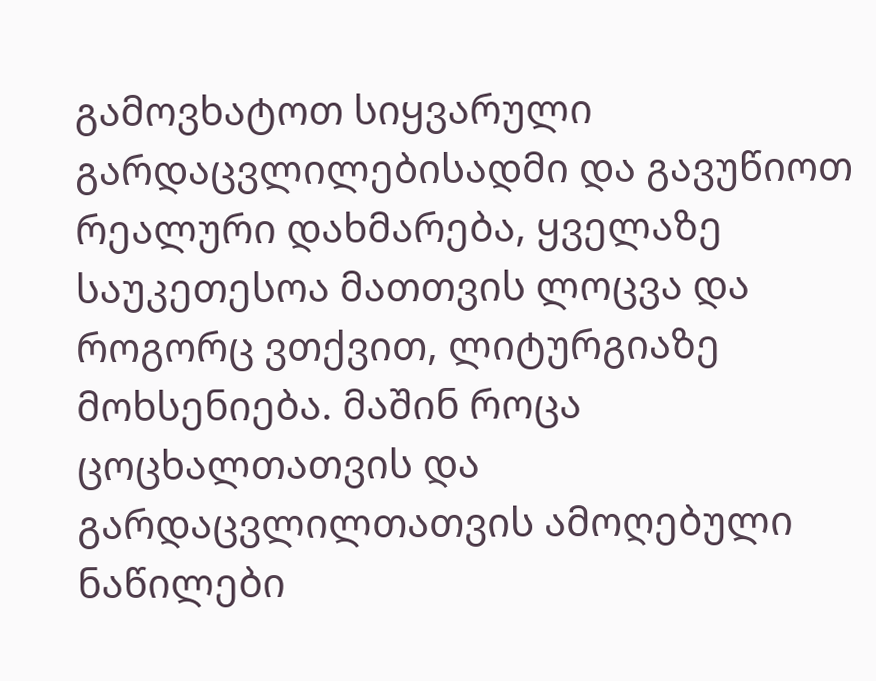გამოვხატოთ სიყვარული გარდაცვლილებისადმი და გავუწიოთ რეალური დახმარება, ყველაზე საუკეთესოა მათთვის ლოცვა და როგორც ვთქვით, ლიტურგიაზე მოხსენიება. მაშინ როცა ცოცხალთათვის და გარდაცვლილთათვის ამოღებული ნაწილები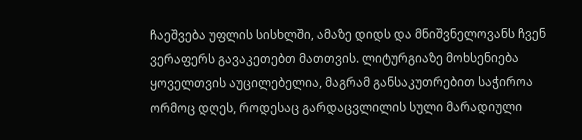ჩაეშვება უფლის სისხლში, ამაზე დიდს და მნიშვნელოვანს ჩვენ ვერაფერს გავაკეთებთ მათთვის. ლიტურგიაზე მოხსენიება ყოველთვის აუცილებელია, მაგრამ განსაკუთრებით საჭიროა ორმოც დღეს, როდესაც გარდაცვლილის სული მარადიული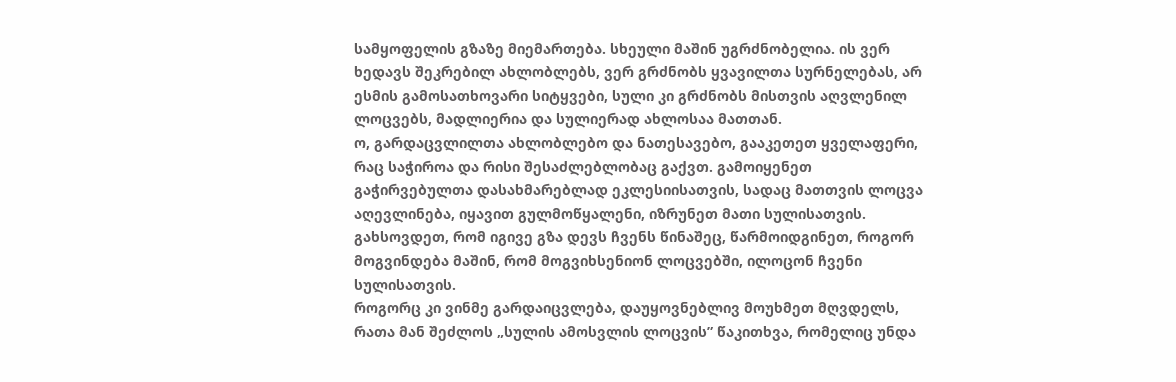სამყოფელის გზაზე მიემართება. სხეული მაშინ უგრძნობელია. ის ვერ ხედავს შეკრებილ ახლობლებს, ვერ გრძნობს ყვავილთა სურნელებას, არ ესმის გამოსათხოვარი სიტყვები, სული კი გრძნობს მისთვის აღვლენილ ლოცვებს, მადლიერია და სულიერად ახლოსაა მათთან.
ო, გარდაცვლილთა ახლობლებო და ნათესავებო, გააკეთეთ ყველაფერი, რაც საჭიროა და რისი შესაძლებლობაც გაქვთ. გამოიყენეთ გაჭირვებულთა დასახმარებლად ეკლესიისათვის, სადაც მათთვის ლოცვა აღევლინება, იყავით გულმოწყალენი, იზრუნეთ მათი სულისათვის. გახსოვდეთ, რომ იგივე გზა დევს ჩვენს წინაშეც, წარმოიდგინეთ, როგორ მოგვინდება მაშინ, რომ მოგვიხსენიონ ლოცვებში, ილოცონ ჩვენი სულისათვის.
როგორც კი ვინმე გარდაიცვლება, დაუყოვნებლივ მოუხმეთ მღვდელს, რათა მან შეძლოს „სულის ამოსვლის ლოცვის” წაკითხვა, რომელიც უნდა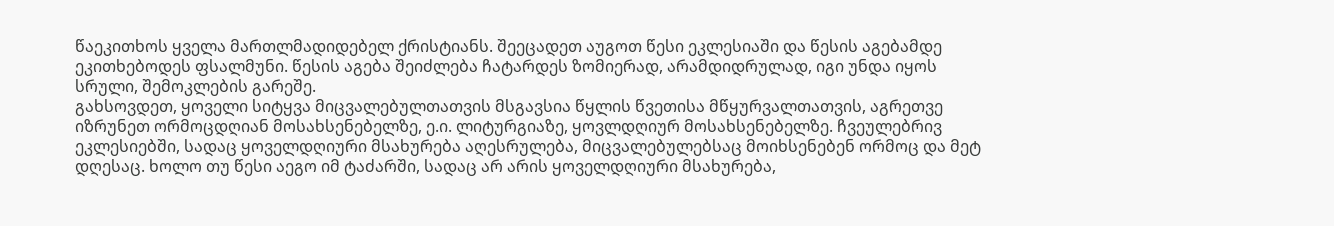წაეკითხოს ყველა მართლმადიდებელ ქრისტიანს. შეეცადეთ აუგოთ წესი ეკლესიაში და წესის აგებამდე ეკითხებოდეს ფსალმუნი. წესის აგება შეიძლება ჩატარდეს ზომიერად, არამდიდრულად, იგი უნდა იყოს სრული, შემოკლების გარეშე.
გახსოვდეთ, ყოველი სიტყვა მიცვალებულთათვის მსგავსია წყლის წვეთისა მწყურვალთათვის, აგრეთვე იზრუნეთ ორმოცდღიან მოსახსენებელზე, ე.ი. ლიტურგიაზე, ყოვლდღიურ მოსახსენებელზე. ჩვეულებრივ ეკლესიებში, სადაც ყოველდღიური მსახურება აღესრულება, მიცვალებულებსაც მოიხსენებენ ორმოც და მეტ დღესაც. ხოლო თუ წესი აეგო იმ ტაძარში, სადაც არ არის ყოველდღიური მსახურება,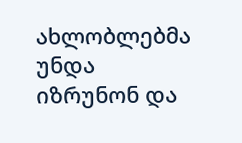ახლობლებმა უნდა იზრუნონ და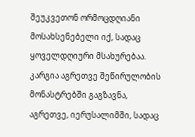შეუკვეთონ ორმოცდღიანი მოსახსენებელი იქ, სადაც ყოველდღიური მსახურებაა. კარგია აგრეთვე შეწირულობის მონასტრებში გაგზავნა, აგრეთვე, იერუსალიმში, სადაც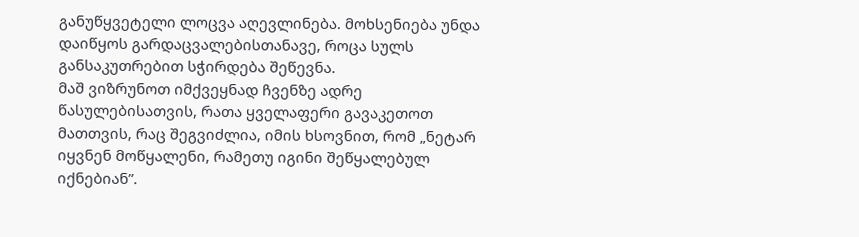განუწყვეტელი ლოცვა აღევლინება. მოხსენიება უნდა დაიწყოს გარდაცვალებისთანავე, როცა სულს განსაკუთრებით სჭირდება შეწევნა.
მაშ ვიზრუნოთ იმქვეყნად ჩვენზე ადრე წასულებისათვის, რათა ყველაფერი გავაკეთოთ მათთვის, რაც შეგვიძლია, იმის ხსოვნით, რომ „ნეტარ იყვნენ მოწყალენი, რამეთუ იგინი შეწყალებულ იქნებიან”.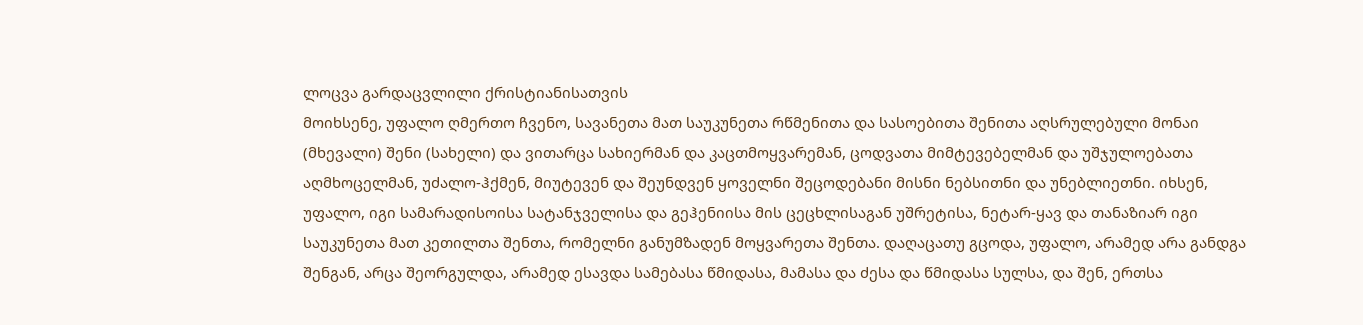ლოცვა გარდაცვლილი ქრისტიანისათვის
მოიხსენე, უფალო ღმერთო ჩვენო, სავანეთა მათ საუკუნეთა რწმენითა და სასოებითა შენითა აღსრულებული მონაი (მხევალი) შენი (სახელი) და ვითარცა სახიერმან და კაცთმოყვარემან, ცოდვათა მიმტევებელმან და უშჯულოებათა აღმხოცელმან, უძალო-ჰქმენ, მიუტევენ და შეუნდვენ ყოველნი შეცოდებანი მისნი ნებსითნი და უნებლიეთნი. იხსენ, უფალო, იგი სამარადისოისა სატანჯველისა და გეჰენიისა მის ცეცხლისაგან უშრეტისა, ნეტარ-ყავ და თანაზიარ იგი საუკუნეთა მათ კეთილთა შენთა, რომელნი განუმზადენ მოყვარეთა შენთა. დაღაცათუ გცოდა, უფალო, არამედ არა განდგა შენგან, არცა შეორგულდა, არამედ ესავდა სამებასა წმიდასა, მამასა და ძესა და წმიდასა სულსა, და შენ, ერთსა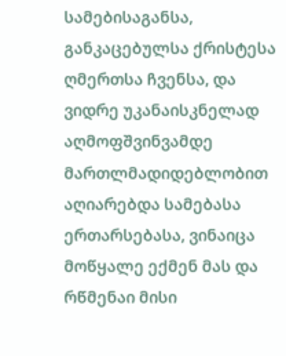სამებისაგანსა, განკაცებულსა ქრისტესა ღმერთსა ჩვენსა, და ვიდრე უკანაისკნელად აღმოფშვინვამდე მართლმადიდებლობით აღიარებდა სამებასა ერთარსებასა, ვინაიცა მოწყალე ექმენ მას და რწმენაი მისი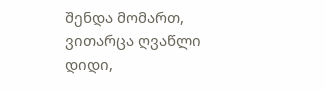შენდა მომართ, ვითარცა ღვაწლი დიდი,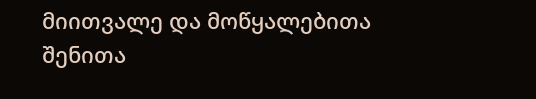მიითვალე და მოწყალებითა შენითა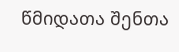წმიდათა შენთა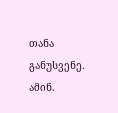თანა განუსვენე. ამინ.